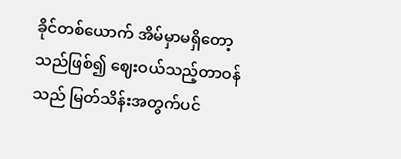ခိုင်တစ်ယောက် အိမ်မှာမရှိတော့သည်ဖြစ်၍ ဈေးဝယ်သည့်တာဝန်သည် မြတ်သိန်းအတွက်ပင်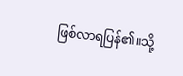ဖြစ်လာရပြန်၏။သို့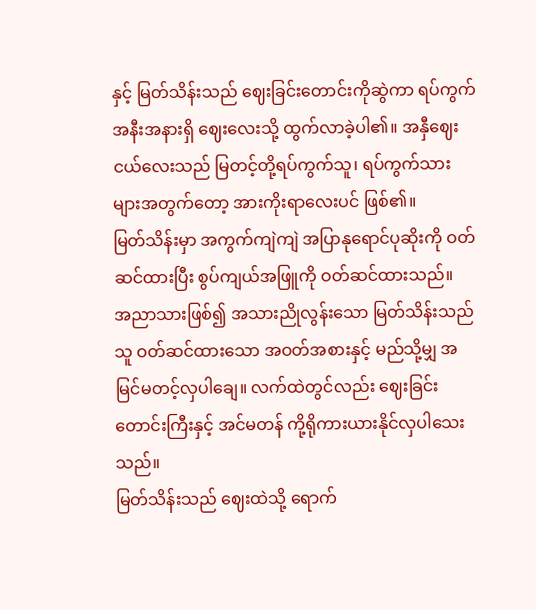နှင့် မြတ်သိန်းသည် ဈေးခြင်းတောင်းကိုဆွဲကာ ရပ်ကွက်အနီးအနားရှိ ဈေးလေးသို့ ထွက်လာခဲ့ပါ၏။ အနှီဈေးငယ်လေးသည် မြတင့်တို့ရပ်ကွက်သူ၊ ရပ်ကွက်သားများအတွက်တော့ အားကိုးရာလေးပင် ဖြစ်၏။
မြတ်သိန်းမှာ အကွက်ကျဲကျဲ အပြာနုရောင်ပုဆိုးကို ဝတ်ဆင်ထားပြီး စွပ်ကျယ်အဖြူကို ဝတ်ဆင်ထားသည်။
အညာသားဖြစ်၍ အသားညိုလွန်းသော မြတ်သိန်းသည် သူ ဝတ်ဆင်ထားသော အဝတ်အစားနှင့် မည်သို့မျှ အမြင်မတင့်လှပါချေ။ လက်ထဲတွင်လည်း ဈေးခြင်းတောင်းကြီးနှင့် အင်မတန် ကို့ရိုကားယားနိုင်လှပါသေးသည်။
မြတ်သိန်းသည် ဈေးထဲသို့ ရောက်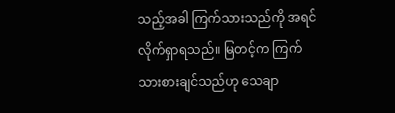သည့်အခါ ကြက်သားသည်ကို အရင်လိုက်ရှာရသည်။ မြတင့်က ကြက်သားစားချင်သည်ဟု သေချာ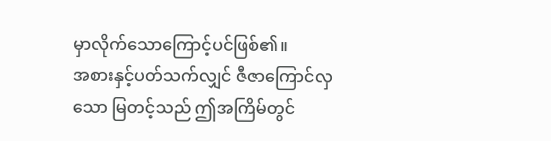မှာလိုက်သောကြောင့်ပင်ဖြစ်၏။
အစားနှင့်ပတ်သက်လျှင် ဇီဇာကြောင်လှသော မြတင့်သည် ဤအကြိမ်တွင်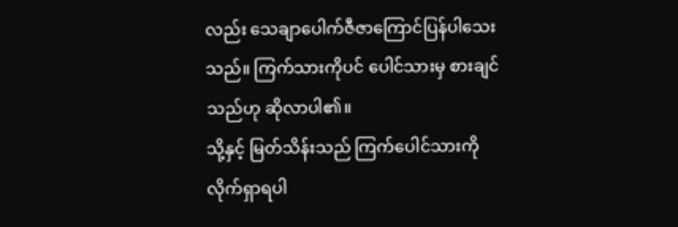လည်း သေချာပေါက်ဇီဇာကြောင်ပြန်ပါသေးသည်။ ကြက်သားကိုပင် ပေါင်သားမှ စားချင်သည်ဟု ဆိုလာပါ၏။
သို့နှင့် မြတ်သိန်းသည် ကြက်ပေါင်သားကို လိုက်ရှာရပါ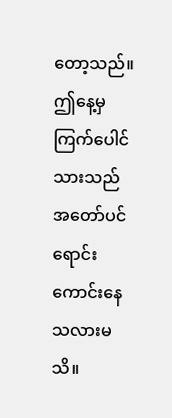တော့သည်။ ဤနေ့မှ ကြက်ပေါင်သားသည် အတော်ပင်ရောင်းကောင်းနေသလားမသိ။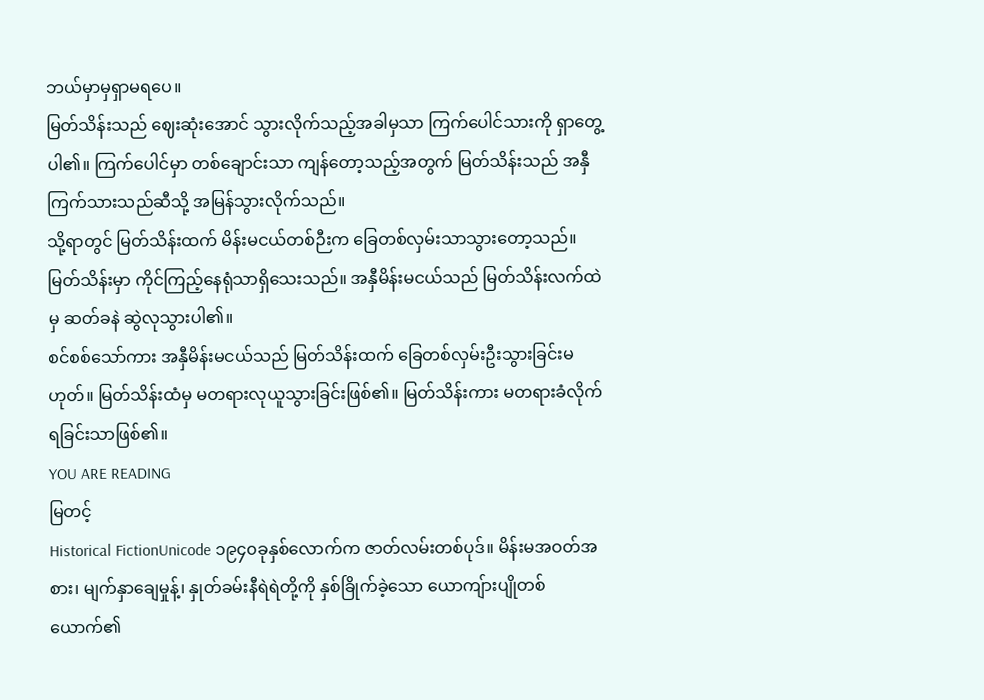ဘယ်မှာမှရှာမရပေ။
မြတ်သိန်းသည် ဈေးဆုံးအောင် သွားလိုက်သည့်အခါမှသာ ကြက်ပေါင်သားကို ရှာတွေ့ပါ၏။ ကြက်ပေါင်မှာ တစ်ချောင်းသာ ကျန်တော့သည့်အတွက် မြတ်သိန်းသည် အနှီကြက်သားသည်ဆီသို့ အမြန်သွားလိုက်သည်။
သို့ရာတွင် မြတ်သိန်းထက် မိန်းမငယ်တစ်ဉီးက ခြေတစ်လှမ်းသာသွားတော့သည်။ မြတ်သိန်းမှာ ကိုင်ကြည့်နေရုံသာရှိသေးသည်။ အနှီမိန်းမငယ်သည် မြတ်သိန်းလက်ထဲမှ ဆတ်ခနဲ ဆွဲလုသွားပါ၏။
စင်စစ်သော်ကား အနှီမိန်းမငယ်သည် မြတ်သိန်းထက် ခြေတစ်လှမ်းဦးသွားခြင်းမဟုတ်။ မြတ်သိန်းထံမှ မတရားလုယူသွားခြင်းဖြစ်၏။ မြတ်သိန်းကား မတရားခံလိုက်ရခြင်းသာဖြစ်၏။
YOU ARE READING
မြတင့်
Historical FictionUnicode ၁၉၄၀ခုနှစ်လောက်က ဇာတ်လမ်းတစ်ပုဒ်။ မိန်းမအဝတ်အစား၊ မျက်နှာချေမှုန့်၊ နှုတ်ခမ်းနီရဲရဲတို့ကို နှစ်ခြိုက်ခဲ့သော ယောကျ်ားပျိုတစ်ယောက်၏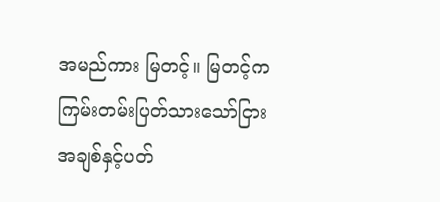အမည်ကား မြတင့်။ မြတင့်က ကြမ်းတမ်းပြတ်သားသော်ငြား အချစ်နှင့်ပတ်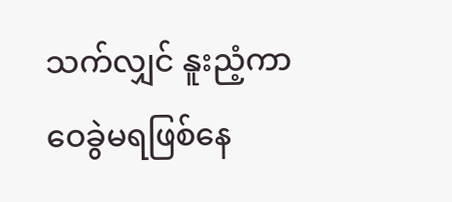သက်လျှင် နူးညံ့ကာ ဝေခွဲမရဖြစ်နေ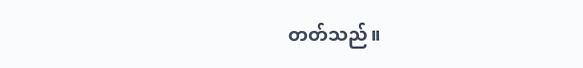တတ်သည်။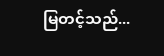မြတင့်သည်...